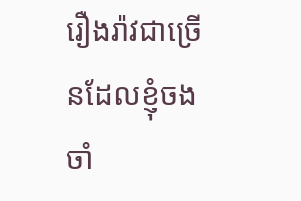រឿងរ៉ាវជាច្រើនដែលខ្ញុំចងចាំ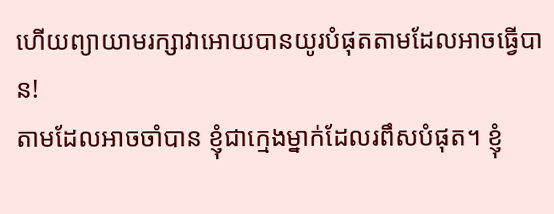ហើយព្យាយាមរក្សាវាអោយបានយូរបំផុតតាមដែលអាចធ្វើបាន!
តាមដែលអាចចាំបាន ខ្ញុំជាក្មេងម្នាក់ដែលរពឹសបំផុត។ ខ្ញុំ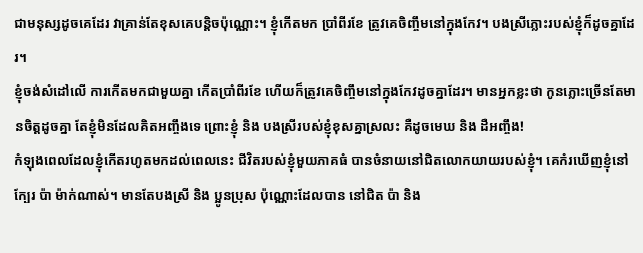ជាមនុស្សដូចគេដែរ វាគ្រាន់តែខុសគេបន្តិចប៉ុណ្ណោះ។ ខ្ញុំកើតមក ប្រាំពីរខែ ត្រូវគេចិញ្ចឹមនៅក្នុងកែវ។ បងស្រីភ្លោះរបស់ខ្ញុំក៏ដូចគ្នាដែរ។
ខ្ញុំចង់សំដៅលើ ការកើតមកជាមួយគ្នា កើតប្រាំពីរខែ ហើយក៏ត្រូវគេចិញ្ចឹមនៅក្នុងកែវដូចគ្នាដែរ។ មានអ្នកខ្លះថា កូនភ្លោះច្រើនតែមានចិត្តដូចគ្នា តែខ្ញុំមិនដែលគិតអញ្ចឹងទេ ព្រោះខ្ញុំ និង បងស្រីរបស់ខ្ញុំខុសគ្នាស្រលះ គឺដូចមេឃ និង ដឺអញ្ចឹង!
កំឡុងពេលដែលខ្ញុំកើតរហូតមកដល់ពេលនេះ ជីវិតរបស់ខ្ញុំមួយភាគធំ បានចំនាយនៅជិតលោកយាយរបស់ខ្ញុំ។ គេកំរឃើញខ្ញុំនៅក្បែរ ប៉ា ម៉ាក់ណាស់។ មានតែបងស្រី និង ប្អូនប្រុស ប៉ុណ្ណោះដែលបាន នៅជិត ប៉ា និង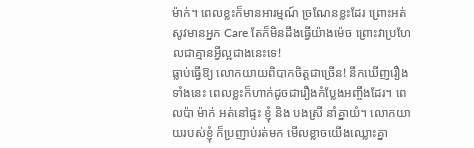ម៉ាក់។ ពេលខ្លះក៏មានអារម្មណ៍ ច្រណែនខ្លះដែរ ព្រោះអត់សូវមានអ្នក Care តែក៏មិនដឹងធ្វើយ៉ាងម៉េច ព្រោះវាប្រហែលជាគ្មានអ្វីល្អជាងនេះទេ!
ធ្លាប់ធ្វើឱ្យ លោកយាយពិបាកចិត្តជាច្រើន! នឹកឃើញរឿងទាំងនេះ ពេលខ្លះក៏ហាក់ដូចជារឿងកំប្លែងអញ្ចឹងដែរ។ ពេលប៉ា ម៉ាក់ អត់នៅផ្ទះ ខ្ញុំ និង បងស្រី នាំគ្នាយំ។ លោកយាយរបស់ខ្ញុំ ក៏ប្រញាប់រត់មក មើលខ្លាចយើងឈ្លោះគ្នា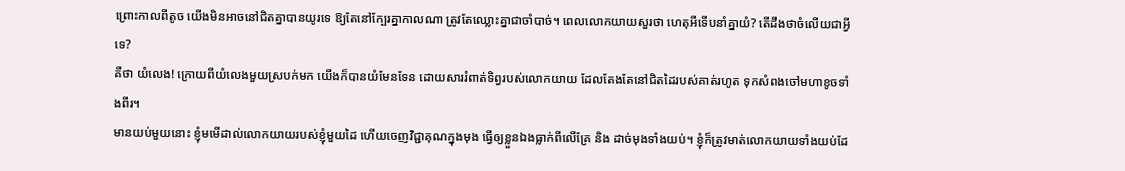ព្រោះកាលពីតូច យើងមិនអាចនៅជិតគ្នាបានយូរទេ ឱ្យតែនៅក្បែរគ្នាកាលណា ត្រូវតែឈ្លោះគ្នាជាចាំបាច់។ ពេលលោកយាយសួរថា ហេតុអីទើបនាំគ្នាយំ? តើដឹងថាចំលើយជាអ្វីទេ?
គឺថា យំលេង! ក្រោយពីយំលេងមួយស្របក់មក យើងក៏បានយំមែនទែន ដោយសាររំពាត់ទិព្វរបស់លោកយាយ ដែលតែងតែនៅជិតដៃរបស់គាត់រហូត ទុកសំពងចៅមហាខូចទាំងពីរ។
មានយប់មួយនោះ ខ្ញុំមមើដាល់លោកយាយរបស់ខ្ញុំមួយដៃ ហើយចេញវិជ្ជាគុណក្នុងមុង ធ្វើឲ្យខ្លួនឯងធ្លាក់ពីលើគ្រែ និង ដាច់មុងទាំងយប់។ ខ្ញុំក៏ត្រូវមាត់លោកយាយទាំងយប់ដែ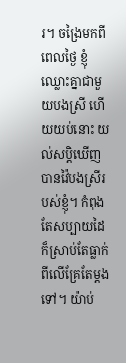រ។ ចង្រៃមកពីពេលថ្ងៃ ខ្ញុំឈ្លោះគ្នាជាមួយបងស្រី ហើយយប់នោះ យល់សប្ដិឃើញបានវ៉ៃបងស្រីរបស់ខ្ញុំ។ កំពុងតែសប្បាយដៃ ក៏ស្រាប់តែធ្លាក់ពីលើគ្រែតែម្ដងទៅ។ យ៉ាប់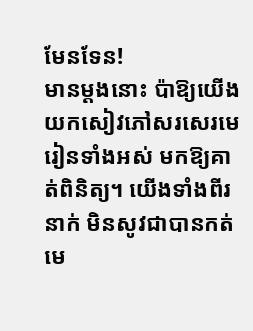មែនទែន!
មានម្តងនោះ ប៉ាឱ្យយើងយកសៀវភៅសរសេរមេរៀនទាំងអស់ មកឱ្យគាត់ពិនិត្យ។ យើងទាំងពីរនាក់ មិនសូវជាបានកត់មេ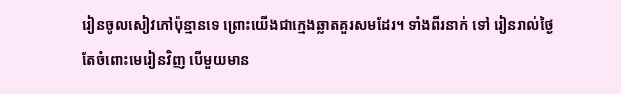រៀនចូលសៀវភៅប៉ុន្មានទេ ព្រោះយើងជាក្មេងឆ្លាតគួរសមដែរ។ ទាំងពីរនាក់ ទៅ រៀនរាល់ថ្ងៃ តែចំពោះមេរៀនវិញ បើមួយមាន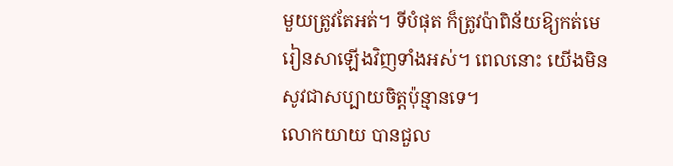មួយត្រូវតែអត់។ ទីបំផុត ក៏ត្រូវប៉ាពិន័យឱ្យកត់មេរៀនសាឡើងវិញទាំងអស់។ ពេលនោះ យើងមិនសូវជាសប្បាយចិត្តប៉ុន្មានទេ។
លោកយាយ បានជួល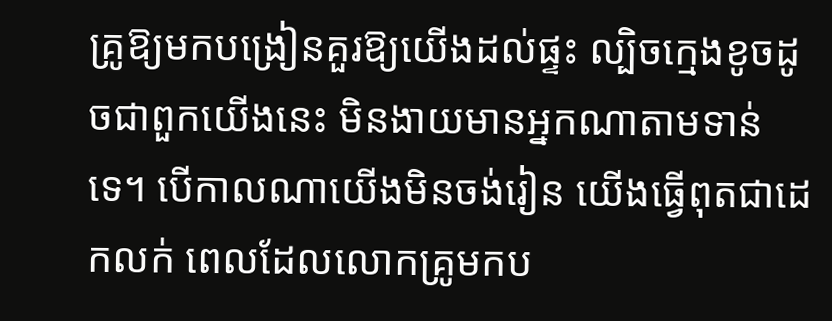គ្រូឱ្យមកបង្រៀនគួរឱ្យយើងដល់ផ្ទះ ល្បិចក្មេងខូចដូចជាពួកយើងនេះ មិនងាយមានអ្នកណាតាមទាន់ទេ។ បើកាលណាយើងមិនចង់រៀន យើងធ្វើពុតជាដេកលក់ ពេលដែលលោកគ្រូមកប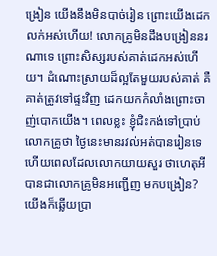ង្រៀន យើងនឹងមិនបាច់រៀន ព្រោះយើងដេកលក់អស់ហើយ! លោកគ្រូមិនដឹងបង្រៀននរណាទេ ព្រោះសិស្សរបស់គាត់ដេកអស់ហើយ។ ដំណោះស្រាយដ៏ល្អតែមួយរបស់គាត់ គឺគាត់ត្រូវទៅផ្ទះវិញ ដេកយកកំលាំងព្រោះចាញ់បោកយើង។ ពេលខ្លះ ខ្ញុំជិះកង់ទៅប្រាប់លោកគ្រូថា ថ្ងៃនេះមានរវល់អត់បានរៀនទេ ហើយពេលដែលលោកយាយសួរ ថាហេតុអីបានជាលោកគ្រូមិនអញ្ជើញ មកបង្រៀន? យើងក៏ឆ្លើយប្រា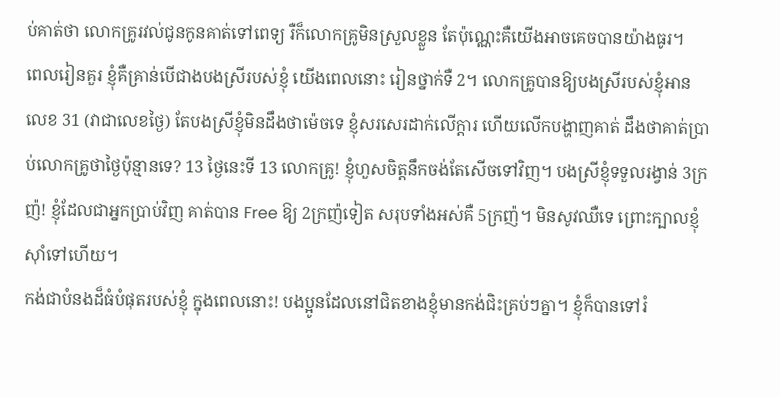ប់គាត់ថា លោកគ្រូរវល់ជូនកូនគាត់ទៅពេទ្យ រឺក៏លោកគ្រូមិនស្រួលខ្លួន តែប៉ុណ្ណេះគឺយើងអាចគេចបានយ៉ាងធូរ។
ពេលរៀនគួរ ខ្ញុំគឺគ្រាន់បើជាងបងស្រីរបស់ខ្ញុំ យើងពេលនោះ រៀនថ្នាក់ទឺ 2។ លោកគ្រូបានឱ្យបងស្រីរបស់ខ្ញុំអានលេខ 31 (វាជាលេខថ្ងៃ) តែបងស្រីខ្ញុំមិនដឹងថាម៉េចទេ ខ្ញុំសរសេរដាក់លើក្ដារ ហើយលើកបង្ហាញគាត់ ដឹងថាគាត់ប្រាប់លោកគ្រូថាថ្ងៃប៉ុន្មានទេ? 13 ថ្ងៃនេះទី 13 លោកគ្រូ! ខ្ញុំហួសចិត្តនឹកចង់តែសើចទៅវិញ។ បងស្រីខ្ញុំទទួលរង្វាន់ 3ក្រញ៉! ខ្ញុំដែលជាអ្នកប្រាប់វិញ គាត់បាន Free ឱ្យ 2ក្រញ៉ទៀត សរុបទាំងអស់គឺ 5ក្រញ៉។ មិនសូវឈឺទេ ព្រោះក្បាលខ្ញុំស៊ាំទៅហើយ។
កង់ជាបំនងដ៏ធំបំផុតរបស់ខ្ញុំ ក្នុងពេលនោះ! បងប្អូនដែលនៅជិតខាងខ្ញុំមានកង់ជិះគ្រប់ៗគ្នា។ ខ្ញុំក៏បានទៅរំ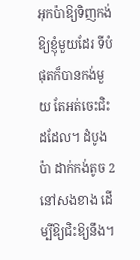អុកប៉ាឱ្យទិញកង់ឱ្យខ្ញុំមួយដែរ ទីបំផុតក៏បានកង់មួយ តែអត់ចេះជិះដដែល។ ដំបូងប៉ា ដាក់កង់តូច 2 នៅសងខាង ដើម្បីឱ្យជិះឱ្យនឹង។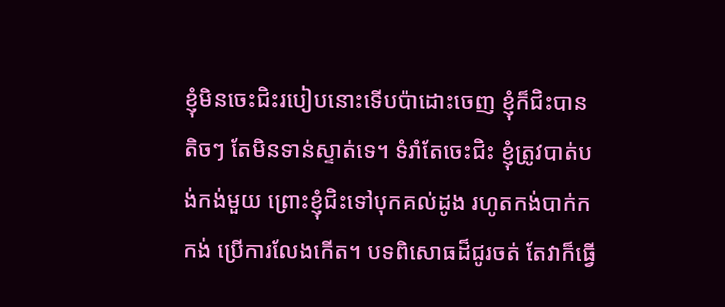ខ្ញុំមិនចេះជិះរបៀបនោះទើបប៉ាដោះចេញ ខ្ញុំក៏ជិះបានតិចៗ តែមិនទាន់ស្ទាត់ទេ។ ទំរាំតែចេះជិះ ខ្ញុំត្រូវបាត់បង់កង់មួយ ព្រោះខ្ញុំជិះទៅបុកគល់ដូង រហូតកង់បាក់កកង់ ប្រើការលែងកើត។ បទពិសោធដ៏ជូរចត់ តែវាក៏ធ្វើ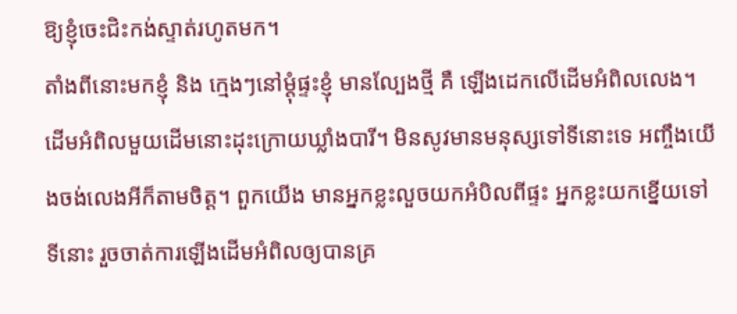ឱ្យខ្ញុំចេះជិះកង់ស្ទាត់រហូតមក។
តាំងពីនោះមកខ្ញុំ និង ក្មេងៗនៅម្ដុំផ្ទះខ្ញុំ មានល្បែងថ្មី គឺ ឡើងដេកលើដើមអំពិលលេង។ ដើមអំពិលមួយដើមនោះដុះក្រោយឃ្លាំងបារី។ មិនសូវមានមនុស្សទៅទីនោះទេ អញ្ចឹងយើងចង់លេងអីក៏តាមចិត្ត។ ពួកយើង មានអ្នកខ្លះលួចយកអំបិលពីផ្ទះ អ្នកខ្លះយកខ្នើយទៅទីនោះ រួចចាត់ការឡើងដើមអំពិលឲ្យបានគ្រ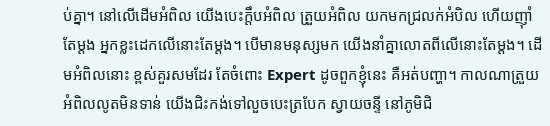ប់គ្នា។ នៅលើដើមអំពិល យើងបេះក្ដឹបអំពិល ត្រួយអំពិល យកមកជ្រលក់អំបិល ហើយញ៉ាំតែម្ដង អ្នកខ្លះដេកលើនោះតែម្ដង។ បើមានមនុស្សមក យើងនាំគ្នាលោតពីលើនោះតែម្តង។ ដើមអំពិលនោះ ខ្ពស់គួរសមដែរ តែចំពោះ Expert ដូចពួកខ្ញុំនេះ គឺអត់បញ្ហា។ កាលណាត្រួយអំពិលលូតមិនទាន់ យើងជិះកង់ទៅលួចបេះត្របែក ស្វាយចន្ទី នៅភូមិជិ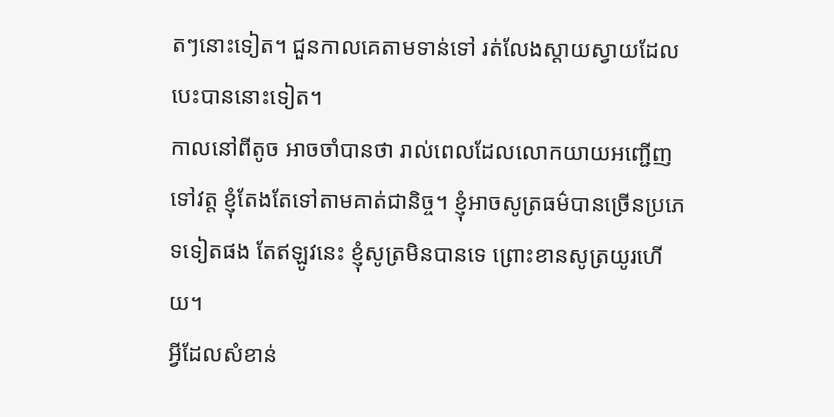តៗនោះទៀត។ ជួនកាលគេតាមទាន់ទៅ រត់លែងស្ដាយស្វាយដែលបេះបាននោះទៀត។
កាលនៅពីតូច អាចចាំបានថា រាល់ពេលដែលលោកយាយអញ្ជើញទៅវត្ត ខ្ញុំតែងតែទៅតាមគាត់ជានិច្ច។ ខ្ញុំអាចសូត្រធម៌បានច្រើនប្រភេទទៀតផង តែឥឡូវនេះ ខ្ញុំសូត្រមិនបានទេ ព្រោះខានសូត្រយូរហើយ។
អ្វីដែលសំខាន់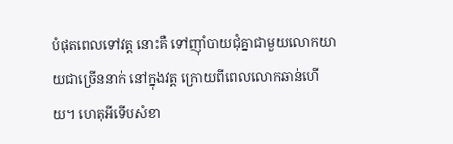បំផុតពេលទៅវត្ត នោះគឺ ទៅញ៉ាំបាយជុំគ្នាជាមួយលោកយាយជាច្រើននាក់ នៅក្នុងវត្ត ក្រោយពីពេលលោកឆាន់ហើយ។ ហេតុអីទើបសំខា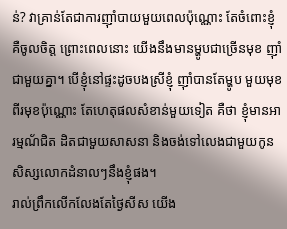ន់? វាគ្រាន់តែជាការញ៉ាំបាយមួយពេលប៉ុណ្ណោះ តែចំពោះខ្ញុំ គឺចូលចិត្ត ព្រោះពេលនោះ យើងនឹងមានម្ហូបជាច្រើនមុខ ញ៉ាំជាមួយគ្នា។ បើខ្ញុំនៅផ្ទះដូចបងស្រីខ្ញុំ ញ៉ាំបានតែម្ហូប មួយមុខ ពីរមុខប៉ុណ្ណោះ តែហេតុផលសំខាន់មួយទៀត គឺថា ខ្ញុំមានអារម្មណ័ជិត ដិតជាមួយសាសនា និងចង់ទៅលេងជាមួយកូនសិស្សលោកដំនាលៗនឹងខ្ញុំផង។
រាល់ព្រឹកលើកលែងតែថ្ងៃសីស យើង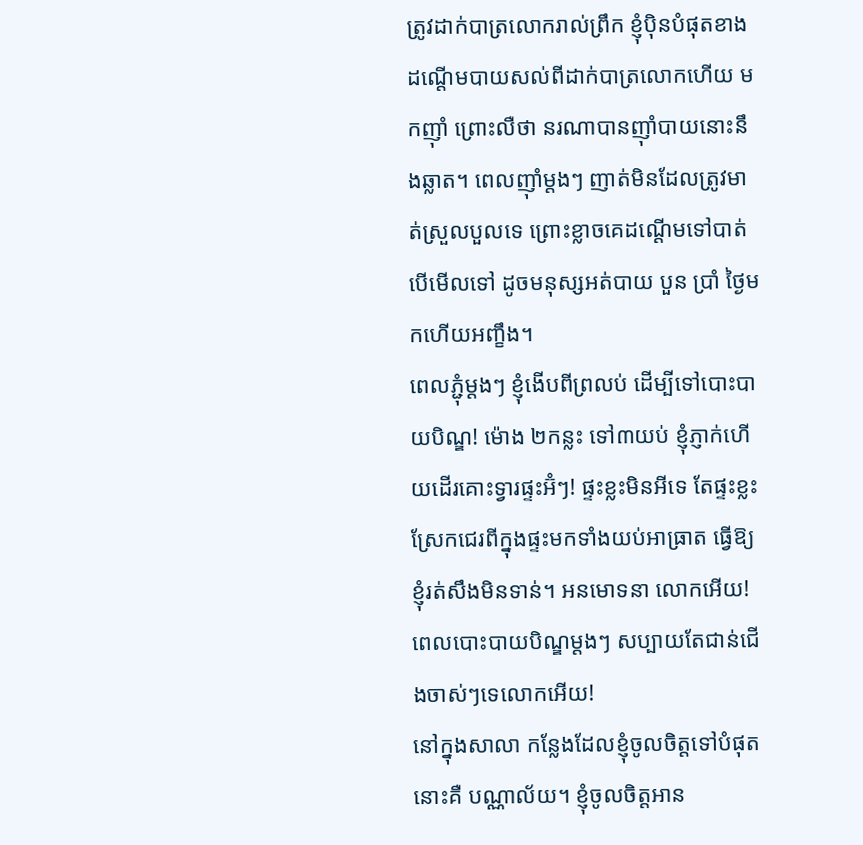ត្រូវដាក់បាត្រលោករាល់ព្រឹក ខ្ញុំប៉ិនបំផុតខាងដណ្ដើមបាយសល់ពីដាក់បាត្រលោកហើយ មកញ៉ាំ ព្រោះលឺថា នរណាបានញ៉ាំបាយនោះនឹងឆ្លាត។ ពេលញ៉ាំម្តងៗ ញាត់មិនដែលត្រូវមាត់ស្រួលបួលទេ ព្រោះខ្លាចគេដណ្ដើមទៅបាត់ បើមើលទៅ ដូចមនុស្សអត់បាយ បួន ប្រាំ ថ្ងៃមកហើយអញ្ខឹង។
ពេលភ្ជុំម្ដងៗ ខ្ញុំងើបពីព្រលប់ ដើម្បីទៅបោះបាយបិណ្ឌ! ម៉ោង ២កន្លះ ទៅ៣យប់ ខ្ញុំភ្ញាក់ហើយដើរគោះទ្វារផ្ទះអ៊ំៗ! ផ្ទះខ្លះមិនអីទេ តែផ្ទះខ្លះស្រែកជេរពីក្នុងផ្ទះមកទាំងយប់អាធ្រាត ធ្វើឱ្យខ្ញុំរត់សឹងមិនទាន់។ អនមោទនា លោកអើយ! ពេលបោះបាយបិណ្ឌម្ដងៗ សប្បាយតែជាន់ជើងចាស់ៗទេលោកអើយ!
នៅក្នុងសាលា កន្លែងដែលខ្ញុំចូលចិត្តទៅបំផុតនោះគឺ បណ្ណាល័យ។ ខ្ញុំចូលចិត្តអាន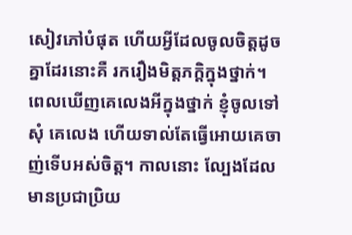សៀវភៅបំផុត ហើយអ្វីដែលចូលចិត្តដូចគ្នាដែរនោះគឺ រករឿងមិត្តភក្តិក្នុងថ្នាក់។ ពេលឃើញគេលេងអីក្នុងថ្នាក់ ខ្ញុំចូលទៅសុំ គេលេង ហើយទាល់តែធ្វើអោយគេចាញ់ទើបអស់ចិត្ត។ កាលនោះ ល្បែងដែលមានប្រជាប្រិយ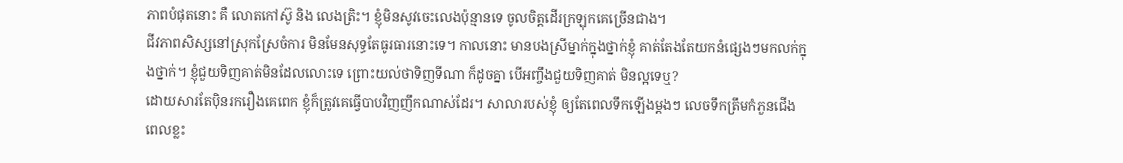ភាពបំផុតនោះ គឺ លោតកៅស៊ូ និង លេងត្រិះ។ ខ្ញុំមិនសូវចេះលេងប៉ុន្មានទេ ចូលចិត្តដើរក្រឡុកគេច្រើនជាង។
ជីវភាពសិស្សនៅស្រុកស្រែចំការ មិនមែនសុទ្ធតែធូរធារនោះទេ។ កាលនោះ មានបងស្រីម្នាក់ក្នុងថ្នាក់ខ្ញុំ គាត់តែងតែយកនំផ្សេងៗមកលក់ក្នុងថ្នាក់។ ខ្ញុំជួយទិញគាត់មិនដែលលោះទេ ព្រោះយល់ថាទិញទីណា ក៏ដូចគ្នា បើអញ្ចឹងជួយទិញគាត់ មិនល្អទេឬ?
ដោយសារតែប៉ិនរករឿងគេពេក ខ្ញុំក៏ត្រូវគេធ្វើបាបវិញញឹកណាស់ដែរ។ សាលារបស់ខ្ញុំ ឲ្យតែពេលទឹកឡើងម្ដងៗ លេចទឹកត្រឹមកំភួនជើង ពេលខ្លះ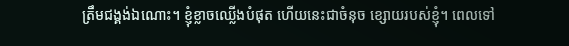ត្រឹមជង្គង់ឯណោះ។ ខ្ញុំខ្លាចឈ្លើងបំផុត ហើយនេះជាចំនុច ខ្សោយរបស់ខ្ញុំ។ ពេលទៅ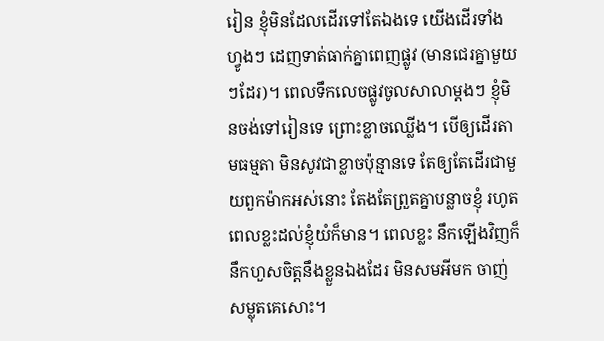រៀន ខ្ញុំមិនដែលដើរទៅតែឯងទេ យើងដើរទាំងហ្វូងៗ ដេញទាត់ធាក់គ្នាពេញផ្លូវ (មានជេរគ្នាមួយៗដែរ)។ ពេលទឹកលេចផ្លូវចូលសាលាម្តងៗ ខ្ញុំមិនចង់ទៅរៀនទេ ព្រោះខ្លាចឈ្លើង។ បើឲ្យដើរតាមធម្មតា មិនសូវជាខ្លាចប៉ុន្មានទេ តែឲ្យតែដើរជាមួយពួកម៉ាកអស់នោះ តែងតែព្រួតគ្នាបន្លាចខ្ញុំ រហូតពេលខ្លះដល់ខ្ញុំយំក៏មាន។ ពេលខ្លះ នឹកឡើងវិញក៏នឹកហួសចិត្តនឹងខ្លួនឯងដែរ មិនសមអីមក ចាញ់សម្លុតគេសោះ។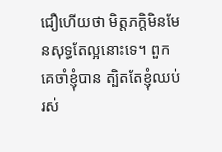ជឿហើយថា មិត្តភក្តិមិនមែនសុទ្ធតែល្អនោះទេ។ ពួកគេចាំខ្ញុំបាន ត្បិតតែខ្ញុំឈប់រស់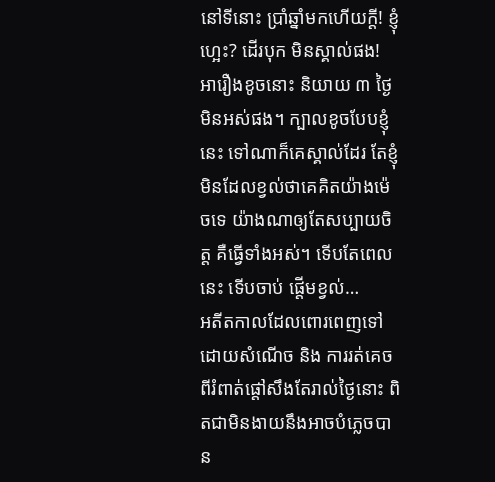នៅទីនោះ ប្រាំឆ្នាំមកហើយក្ដី! ខ្ញុំហ្អេះ? ដើរបុក មិនស្គាល់ផង!
អារឿងខូចនោះ និយាយ ៣ ថ្ងៃមិនអស់ផង។ ក្បាលខូចបែបខ្ញុំនេះ ទៅណាក៏គេស្គាល់ដែរ តែខ្ញុំមិនដែលខ្វល់ថាគេគិតយ៉ាងម៉េចទេ យ៉ាងណាឲ្យតែសប្បាយចិត្ត គឺធ្វើទាំងអស់។ ទើបតែពេលនេះ ទើបចាប់ ផ្ដើមខ្វល់…
អតីតកាលដែលពោរពេញទៅដោយសំណើច និង ការរត់គេចពីរំពាត់ផ្ដៅសឹងតែរាល់ថ្ងៃនោះ ពិតជាមិនងាយនឹងអាចបំភ្លេចបាន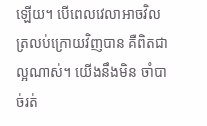ឡើយ។ បើពេលវេលាអាចវិលត្រលប់ក្រោយវិញបាន គឺពិតជាល្អណាស់។ យើងនឹងមិន ចាំបាច់រត់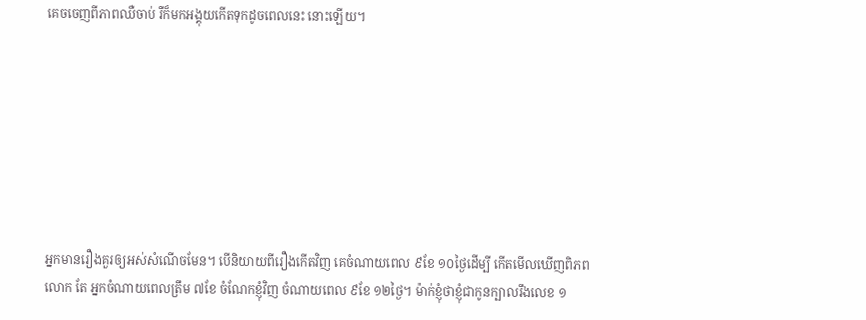គេចចេញពីភាពឈឺចាប់ រឺក៏មកអង្គុយកើតទុកដូចពេលនេះ នោះឡើយ។








អ្នកមានរឿងគួរឲ្យអស់សំណើចមែន។ បើនិយាយពីរឿងកើតវិញ គេចំណាយពេល ៩ខែ ១០ថ្ងៃដើម្បី កើតមើលឃើញពិភពលោក តែ អ្នកចំណាយពេលត្រឹម ៧ខែ ចំណែកខ្ញុំវិញ ចំណាយពេល ៩ខែ ១២ថ្ងៃ។ ម៉ាក់ខ្ញុំថាខ្ញុំជាកូនក្បាលរឹងលេខ ១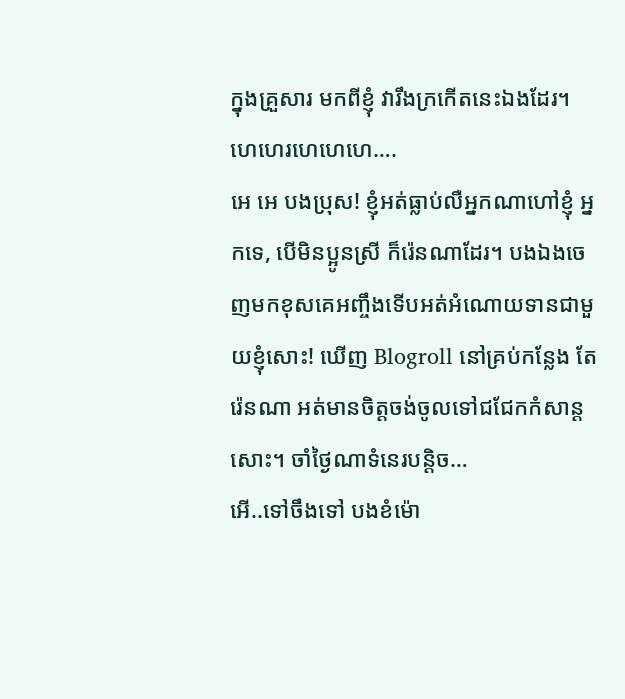ក្នុងគ្រួសារ មកពីខ្ញុំ វារឹងក្រកើតនេះឯងដែរ។ ហេហេរហេហេហេ….
អេ អេ បងប្រុស! ខ្ញុំអត់ធ្លាប់លឺអ្នកណាហៅខ្ញុំ អ្នកទេ, បើមិនប្អូនស្រី ក៏រ៉េនណាដែរ។ បងឯងចេញមកខុសគេអញ្ចឹងទើបអត់អំណោយទានជាមួយខ្ញុំសោះ! ឃើញ Blogroll នៅគ្រប់កន្លែង តែរ៉េនណា អត់មានចិត្តចង់ចូលទៅជជែកកំសាន្តសោះ។ ចាំថ្ងៃណាទំនេរបន្តិច…
អើ..ទៅចឹងទៅ បងខំម៉ោ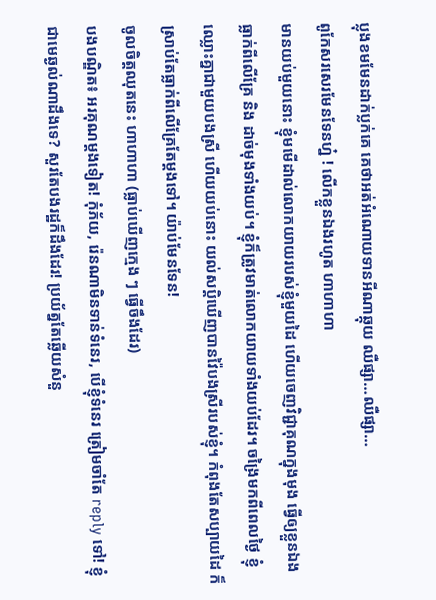ប្លុងខមមែនដាក់ប្លក់គេ គេថាអត់អំណោយទានអីណាឆ្កុយ ឈឺផ្សា…ឈឺផ្សា…
ពូកែសរសេរមែនទែនហ្ន៎ ! លើកខ្លួនឯងរហូត ហាហាហា
មានយប់មួយនោះ ខ្ញុំមមើដាល់លោកយាយរបស់ខ្ញុំមួយដៃ ហើយចេញវិជ្ជាគុណក្នុងមុង ធ្វើឲ្យខ្លួនឯងធ្លាក់ពីលើគ្រែ និង ដាច់មុងទាំងយប់។ ខ្ញុំក៏ត្រូវមាត់លោកយាយទាំងយប់ដែរ។ ចង្រៃមកពីពេលថ្ងៃ ខ្ញុំឈ្លោះគ្នាជាមួយបងស្រី ហើយយប់នោះ យល់សប្ដិឃើញបានវ៉ៃបងស្រីរបស់ខ្ញុំ។ កំពុងតែសប្បាយដៃ ក៏ស្រាប់តែធ្លាក់ពីលើគ្រែតែម្ដងទៅ។ យ៉ាប់មែនទែន!
ចូលចិត្តឈុតនេះ ហាហាហា (ធ្លាប់ឃើញក្មេង ៗ ធ្វើចឹងដែរ)
បងបណ្ឌិត៖ អរគុណម្ដងទៀត! កុំភ័យ, រ៉េនណាមិនទាន់ទំនេរ, បើខ្ញុំទំនេរ ត្រៀមចាំតែ reply ទៅ! ខ្ញុំជាមេឆ្ងល់ណាដឹងទេ? សួរតែបងរដ្ឋក៏ដឹងដែរ! ប្រយ័ត្នតែឆ្លើយសំនួ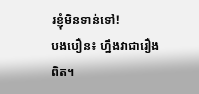រខ្ញុំមិនទាន់ទៅ!
បងបឿន៖ ហ្នឹងវាជារឿងពិត។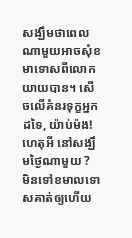សង្ឃឹមថាពេលណាមួយអាចសុំខមាទោសពីលោកយាយបាន។ សើចលើគំនរទុក្ខអ្នកដទៃ, យ៉ាប់ម៉ង!
ហេតុអី នៅសង្ឃឹមថ្ងៃណាមួយ ? មិនទៅខមាលទោសគាត់ឲ្យហើយ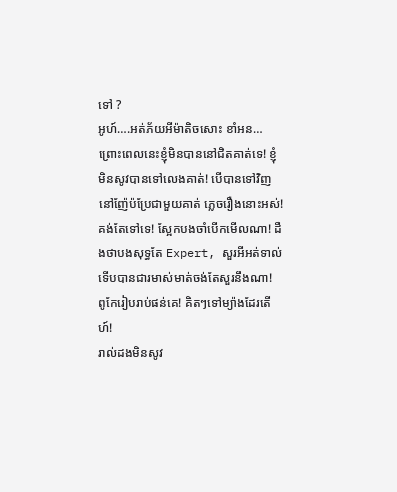ទៅ ?
អូហ៍….អត់ភ័យអីម៉ាតិចសោះ ខាំអន…
ព្រោះពេលនេះខ្ញុំមិនបាននៅជិតគាត់ទេ! ខ្ញុំមិនសូវបានទៅលេងគាត់! បើបានទៅវិញ នៅញ៉ែប៉ប្រែជាមួយគាត់ ភ្លេចរឿងនោះអស់!
គង់តែទៅទេ! ស្អែកបងចាំបើកមើលណា! ដឺងថាបងសុទ្ធតែ Expert, សួរអីអត់ទាល់ ទើបបានជារមាស់មាត់ចង់តែសួរនឹងណា!
ពូកែរៀបរាប់ផន់គេ! គិតៗទៅម្យ៉ាងដែរតើហ៍!
រាល់ដងមិនសូវ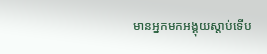មានអ្នកមកអង្គុយស្ដាប់ទើប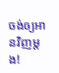ចង់ឲ្យអានវិញម្ដង!